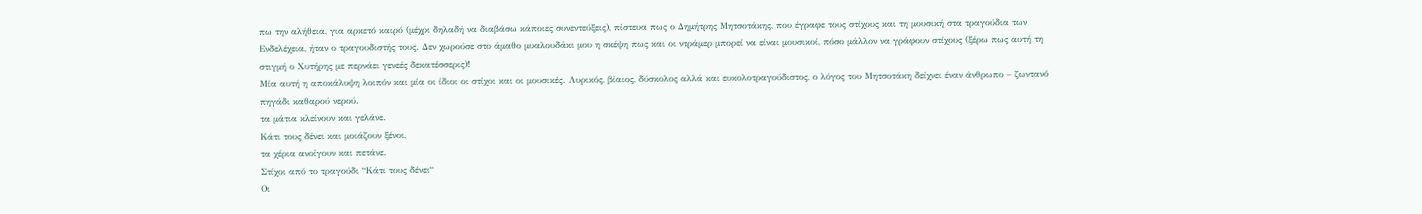πω την αλήθεια, για αρκετό καιρό (μέχρι δηλαδή να διαβάσω κάποιες συνεντεύξεις), πίστευα πως ο Δημήτρης Μητσοτάκης, που έγραφε τους στίχους και τη μουσική στα τραγούδια των Ενδελέχεια, ήταν ο τραγουδιστής τους. Δεν χωρούσε στο άμαθο μυαλουδάκι μου η σκέψη πως και οι ντράμερ μπορεί να είναι μουσικοί, πόσο μάλλον να γράφουν στίχους (ξέρω πως αυτή τη στιγμή ο Χυτήρης με περνάει γενεές δεκατέσσερις)!
Μία αυτή η αποκάλυψη λοιπόν και μία οι ίδιοι οι στίχοι και οι μουσικές. Λυρικός, βίαιος, δύσκολος αλλά και ευκολοτραγούδιστος, ο λόγος του Μητσοτάκη δείχνει έναν άνθρωπο – ζωντανό πηγάδι καθαρού νερού.
τα μάτια κλείνουν και γελάνε.
Κάτι τους δένει και μοιάζουν ξένοι,
τα χέρια ανοίγουν και πετάνε.
Στίχοι από το τραγούδι “Κάτι τους δένει“
Οι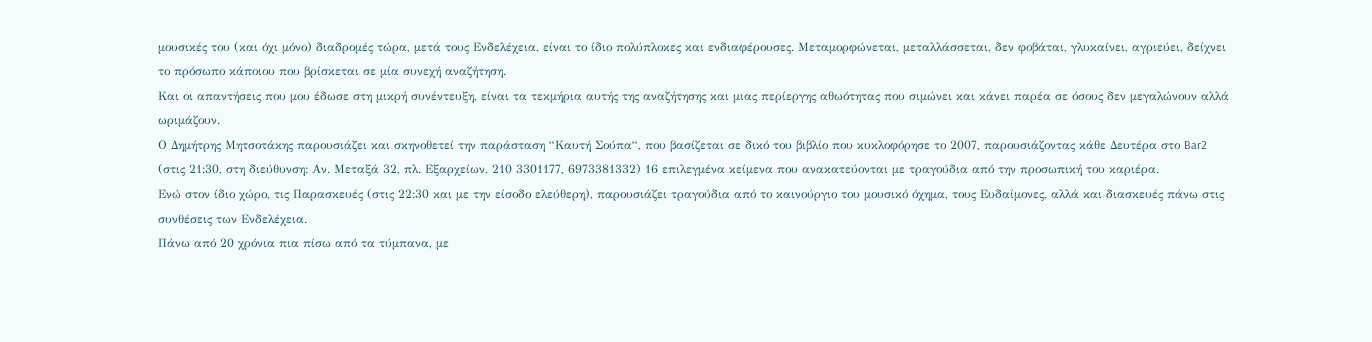μουσικές του (και όχι μόνο) διαδρομές τώρα, μετά τους Ενδελέχεια, είναι το ίδιο πολύπλοκες και ενδιαφέρουσες. Μεταμορφώνεται, μεταλλάσσεται, δεν φοβάται, γλυκαίνει, αγριεύει, δείχνει το πρόσωπο κάποιου που βρίσκεται σε μία συνεχή αναζήτηση.
Και οι απαντήσεις που μου έδωσε στη μικρή συνέντευξη, είναι τα τεκμήρια αυτής της αναζήτησης και μιας περίεργης αθωότητας που σιμώνει και κάνει παρέα σε όσους δεν μεγαλώνουν αλλά ωριμάζουν.
Ο Δημήτρης Μητσοτάκης παρουσιάζει και σκηνοθετεί την παράσταση “Καυτή Σούπα“, που βασίζεται σε δικό του βιβλίο που κυκλοφόρησε το 2007, παρουσιάζοντας κάθε Δευτέρα στο Bar2 (στις 21:30, στη διεύθυνση: Αν. Μεταξά 32, πλ. Εξαρχείων, 210 3301177, 6973381332) 16 επιλεγμένα κείμενα που ανακατεύονται με τραγούδια από την προσωπική του καριέρα.
Ενώ στον ίδιο χώρο, τις Παρασκευές (στις 22:30 και με την είσοδο ελεύθερη), παρουσιάζει τραγούδια από το καινούργιο του μουσικό όχημα, τους Ευδαίμονες, αλλά και διασκευές πάνω στις συνθέσεις των Ενδελέχεια.
Πάνω από 20 χρόνια πια πίσω από τα τύμπανα, με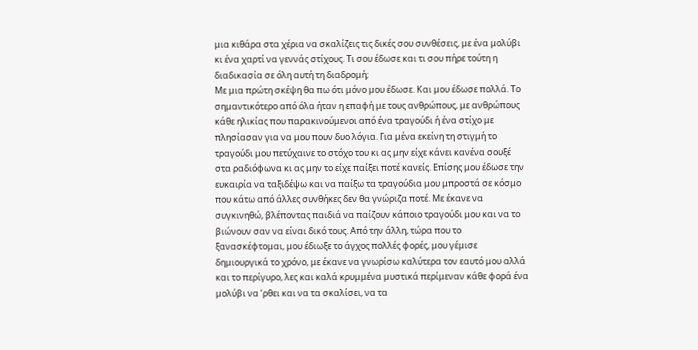μια κιθάρα στα χέρια να σκαλίζεις τις δικές σου συνθέσεις, με ένα μολύβι κι ένα χαρτί να γεννάς στίχους. Τι σου έδωσε και τι σου πήρε τούτη η διαδικασία σε όλη αυτή τη διαδρομή;
Με μια πρώτη σκέψη θα πω ότι μόνο μου έδωσε. Και μου έδωσε πολλά. Το σημαντικότερο από όλα ήταν η επαφή με τους ανθρώπους, με ανθρώπους κάθε ηλικίας που παρακινούμενοι από ένα τραγούδι ή ένα στίχο με πλησίασαν για να μου πουν δυο λόγια. Για μένα εκείνη τη στιγμή το τραγούδι μου πετύχαινε το στόχο του κι ας μην είχε κάνει κανένα σουξέ στα ραδιόφωνα κι ας μην το είχε παίξει ποτέ κανείς. Επίσης μου έδωσε την ευκαιρία να ταξιδέψω και να παίξω τα τραγούδια μου μπροστά σε κόσμο που κάτω από άλλες συνθήκες δεν θα γνώριζα ποτέ. Με έκανε να συγκινηθώ, βλέποντας παιδιά να παίζουν κάποιο τραγούδι μου και να το βιώνουν σαν να είναι δικό τους. Από την άλλη, τώρα που το ξανασκέφτομαι, μου έδιωξε το άγχος πολλές φορές, μου γέμισε δημιουργικά το χρόνο, με έκανε να γνωρίσω καλύτερα τον εαυτό μου αλλά και το περίγυρο, λες και καλά κρυμμένα μυστικά περίμεναν κάθε φορά ένα μολύβι να ‘ρθει και να τα σκαλίσει, να τα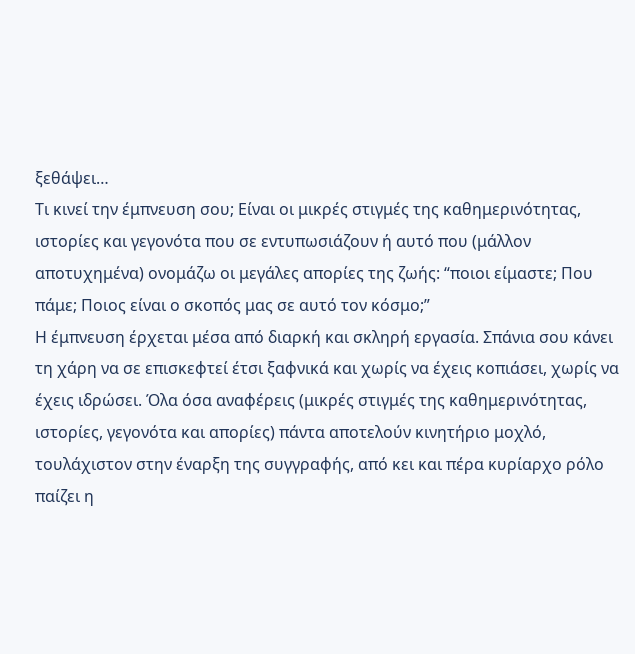ξεθάψει…
Τι κινεί την έμπνευση σου; Είναι οι μικρές στιγμές της καθημερινότητας, ιστορίες και γεγονότα που σε εντυπωσιάζουν ή αυτό που (μάλλον αποτυχημένα) ονομάζω οι μεγάλες απορίες της ζωής: “ποιοι είμαστε; Που πάμε; Ποιος είναι ο σκοπός μας σε αυτό τον κόσμο;”
Η έμπνευση έρχεται μέσα από διαρκή και σκληρή εργασία. Σπάνια σου κάνει τη χάρη να σε επισκεφτεί έτσι ξαφνικά και χωρίς να έχεις κοπιάσει, χωρίς να έχεις ιδρώσει. Όλα όσα αναφέρεις (μικρές στιγμές της καθημερινότητας, ιστορίες, γεγονότα και απορίες) πάντα αποτελούν κινητήριο μοχλό, τουλάχιστον στην έναρξη της συγγραφής, από κει και πέρα κυρίαρχο ρόλο παίζει η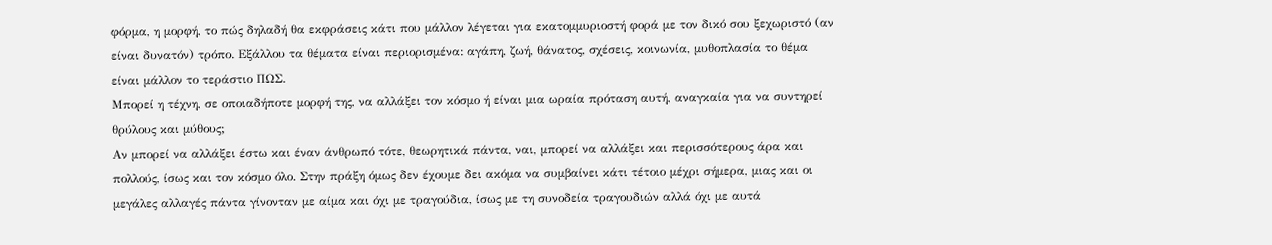φόρμα, η μορφή, το πώς δηλαδή θα εκφράσεις κάτι που μάλλον λέγεται για εκατομμυριοστή φορά με τον δικό σου ξεχωριστό (αν είναι δυνατόν) τρόπο. Εξάλλου τα θέματα είναι περιορισμένα: αγάπη, ζωή, θάνατος, σχέσεις, κοινωνία, μυθοπλασία το θέμα είναι μάλλον το τεράστιο ΠΩΣ.
Μπορεί η τέχνη, σε οποιαδήποτε μορφή της, να αλλάξει τον κόσμο ή είναι μια ωραία πρόταση αυτή, αναγκαία για να συντηρεί θρύλους και μύθους;
Αν μπορεί να αλλάξει έστω και έναν άνθρωπό τότε, θεωρητικά πάντα, ναι, μπορεί να αλλάξει και περισσότερους άρα και πολλούς, ίσως και τον κόσμο όλο. Στην πράξη όμως δεν έχουμε δει ακόμα να συμβαίνει κάτι τέτοιο μέχρι σήμερα, μιας και οι μεγάλες αλλαγές πάντα γίνονταν με αίμα και όχι με τραγούδια, ίσως με τη συνοδεία τραγουδιών αλλά όχι με αυτά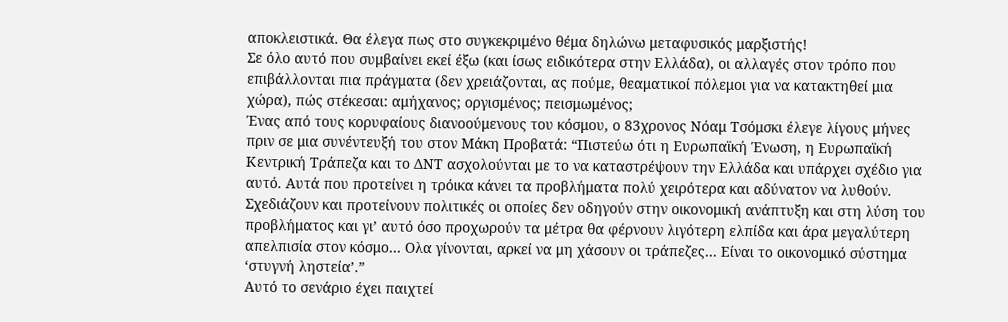αποκλειστικά. Θα έλεγα πως στο συγκεκριμένο θέμα δηλώνω μεταφυσικός μαρξιστής!
Σε όλο αυτό που συμβαίνει εκεί έξω (και ίσως ειδικότερα στην Ελλάδα), οι αλλαγές στον τρόπο που επιβάλλονται πια πράγματα (δεν χρειάζονται, ας πούμε, θεαματικοί πόλεμοι για να κατακτηθεί μια χώρα), πώς στέκεσαι: αμήχανος; οργισμένος; πεισμωμένος;
Ένας από τους κορυφαίους διανοούμενους του κόσμου, ο 83χρονος Νόαμ Τσόμσκι έλεγε λίγους μήνες πριν σε μια συνέντευξή του στον Μάκη Προβατά: “Πιστεύω ότι η Ευρωπαϊκή Ένωση, η Ευρωπαϊκή Κεντρική Τράπεζα και το ΔΝΤ ασχολούνται με το να καταστρέψουν την Ελλάδα και υπάρχει σχέδιο για αυτό. Αυτά που προτείνει η τρόικα κάνει τα προβλήματα πολύ χειρότερα και αδύνατον να λυθούν. Σχεδιάζουν και προτείνουν πολιτικές οι οποίες δεν οδηγούν στην οικονομική ανάπτυξη και στη λύση του προβλήματος και γι’ αυτό όσο προχωρούν τα μέτρα θα φέρνουν λιγότερη ελπίδα και άρα μεγαλύτερη απελπισία στον κόσμο… Ολα γίνονται, αρκεί να μη χάσουν οι τράπεζες… Είναι το οικονομικό σύστημα ‘στυγνή ληστεία’.”
Αυτό το σενάριο έχει παιχτεί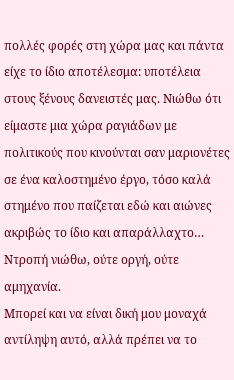πολλές φορές στη χώρα μας και πάντα είχε το ίδιο αποτέλεσμα: υποτέλεια στους ξένους δανειστές μας. Νιώθω ότι είμαστε μια χώρα ραγιάδων με πολιτικούς που κινούνται σαν μαριονέτες σε ένα καλοστημένο έργο, τόσο καλά στημένο που παίζεται εδώ και αιώνες ακριβώς το ίδιο και απαράλλαχτο… Ντροπή νιώθω, ούτε οργή, ούτε αμηχανία.
Μπορεί και να είναι δική μου μοναχά αντίληψη αυτό, αλλά πρέπει να το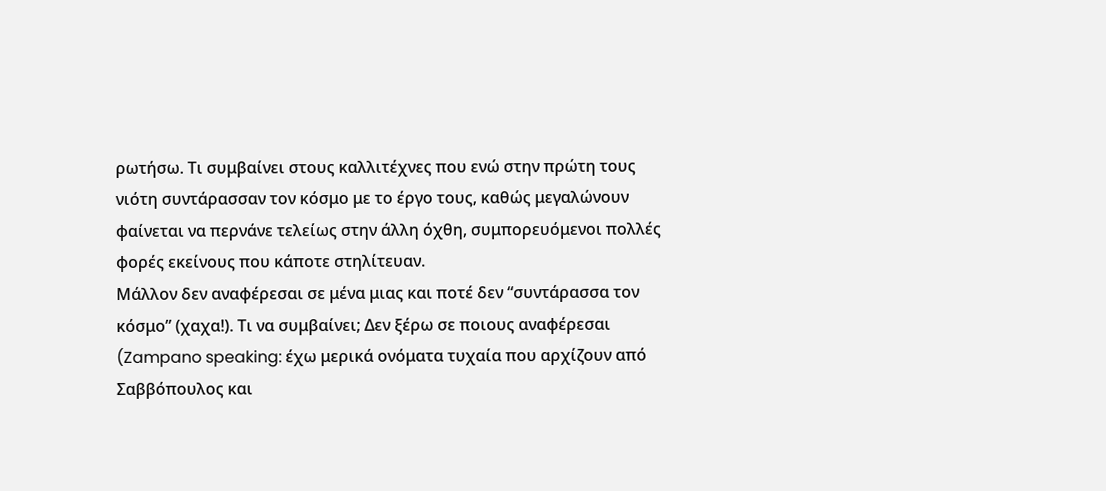ρωτήσω. Τι συμβαίνει στους καλλιτέχνες που ενώ στην πρώτη τους νιότη συντάρασσαν τον κόσμο με το έργο τους, καθώς μεγαλώνουν φαίνεται να περνάνε τελείως στην άλλη όχθη, συμπορευόμενοι πολλές φορές εκείνους που κάποτε στηλίτευαν.
Μάλλον δεν αναφέρεσαι σε μένα μιας και ποτέ δεν “συντάρασσα τον κόσμο” (χαχα!). Τι να συμβαίνει; Δεν ξέρω σε ποιους αναφέρεσαι (Zampano speaking: έχω μερικά ονόματα τυχαία που αρχίζουν από Σαββόπουλος και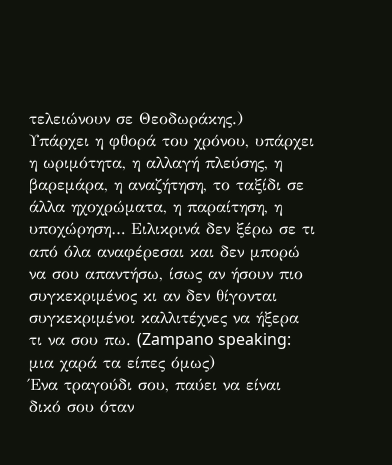τελειώνουν σε Θεοδωράκης.)
Υπάρχει η φθορά του χρόνου, υπάρχει η ωριμότητα, η αλλαγή πλεύσης, η βαρεμάρα, η αναζήτηση, το ταξίδι σε άλλα ηχοχρώματα, η παραίτηση, η υποχώρηση… Ειλικρινά δεν ξέρω σε τι από όλα αναφέρεσαι και δεν μπορώ να σου απαντήσω, ίσως αν ήσουν πιο συγκεκριμένος κι αν δεν θίγονται συγκεκριμένοι καλλιτέχνες να ήξερα τι να σου πω. (Zampano speaking: μια χαρά τα είπες όμως)
Ένα τραγούδι σου, παύει να είναι δικό σου όταν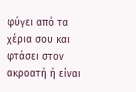φύγει από τα χέρια σου και φτάσει στον ακροατή ή είναι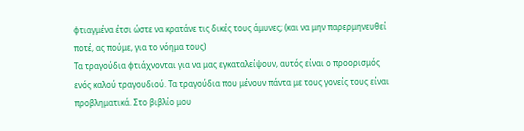φτιαγμένα έτσι ώστε να κρατάνε τις δικές τους άμυνες; (και να μην παρερμηνευθεί ποτέ, ας πούμε, για το νόημα τους)
Τα τραγούδια φτιάχνονται για να μας εγκαταλείψουν, αυτός είναι ο προορισμός ενός καλού τραγουδιού. Τα τραγούδια που μένουν πάντα με τους γονείς τους είναι προβληματικά. Στο βιβλίο μου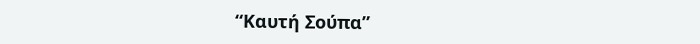“Καυτή Σούπα”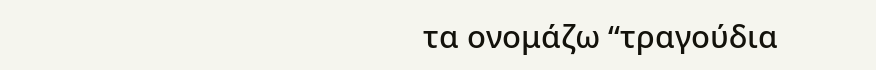τα ονομάζω “τραγούδια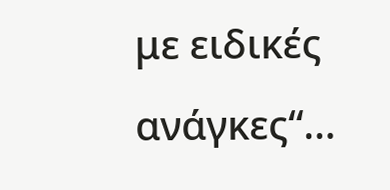με ειδικές ανάγκες“…